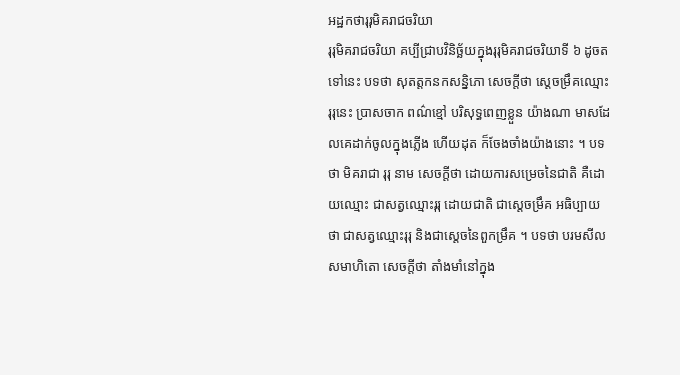អដ្ឋកថារុរុមិគរាជចរិយា
រុរុមិគរាជចរិយា គប្បីជ្រាបវិនិច្ឆ័យក្នុងរុរុមិគរាជចរិយាទី ៦ ដូចតទៅនេះ បទថា សុតត្តកនកសន្និភោ សេចក្តីថា ស្តេចម្រឹគឈ្មោះរុរុនេះ ប្រាសចាក ពណ៌ខ្មៅ បរិសុទ្ធពេញខ្លួន យ៉ាងណា មាសដែលគេដាក់ចូលក្នុងភ្លើង ហើយដុត ក៏ចែងចាំងយ៉ាងនោះ ។ បទថា មិគរាជា រុរុ នាម សេចក្តីថា ដោយការសម្រេចនៃជាតិ គឺដោយឈ្មោះ ជាសត្វឈ្មោះរុរុ ដោយជាតិ ជាស្តេចម្រឹគ អធិប្បាយថា ជាសត្វឈ្មោះរុរុ និងជាស្តេចនៃពួកម្រឹគ ។ បទថា បរមសីលសមាហិតោ សេចក្តីថា តាំងមាំនៅក្នុង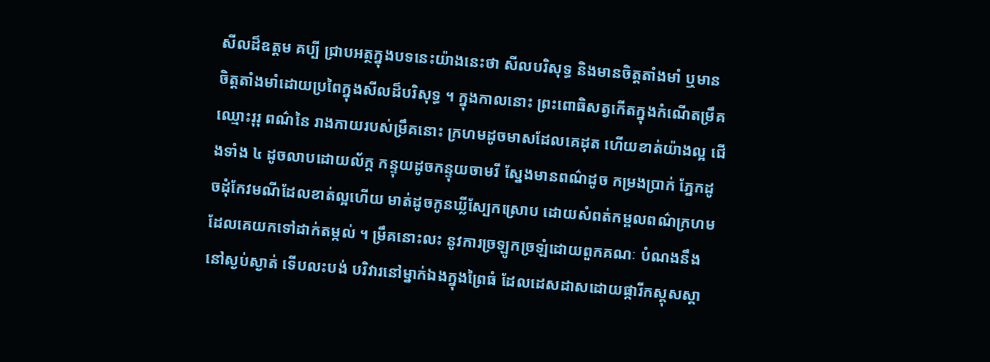សីលដ៏ឧត្តម គប្បី ជ្រាបអត្ថក្នុងបទនេះយ៉ាងនេះថា សីលបរិសុទ្ធ និងមានចិត្តតាំងមាំ ឬមាន ចិត្តតាំងមាំដោយប្រពៃក្នុងសីលដ៏បរិសុទ្ធ ។ ក្នុងកាលនោះ ព្រះពោធិសត្វកើតក្នុងកំណើតម្រឹគ ឈ្មោះរុរុ ពណ៌នៃ រាងកាយរបស់ម្រឹគនោះ ក្រហមដូចមាសដែលគេដុត ហើយខាត់យ៉ាងល្អ ជើងទាំង ៤ ដូចលាបដោយល័ក្ត កន្ទុយដូចកន្ទុយចាមរី ស្នែងមានពណ៌ដូច កម្រងប្រាក់ ភ្នែកដូចដុំកែវមណីដែលខាត់ល្អហើយ មាត់ដូចកូនឃ្លីស្បែកស្រោប ដោយសំពត់កម្ពលពណ៌ក្រហម ដែលគេយកទៅដាក់តម្កល់ ។ ម្រឹគនោះលះ នូវការច្រឡូកច្រឡំដោយពួកគណៈ បំណងនឹងនៅស្ងប់ស្ងាត់ ទើបលះបង់ បរិវារនៅម្នាក់ឯងក្នុងព្រៃធំ ដែលដេសដាសដោយផ្ការីកស្គុសស្គា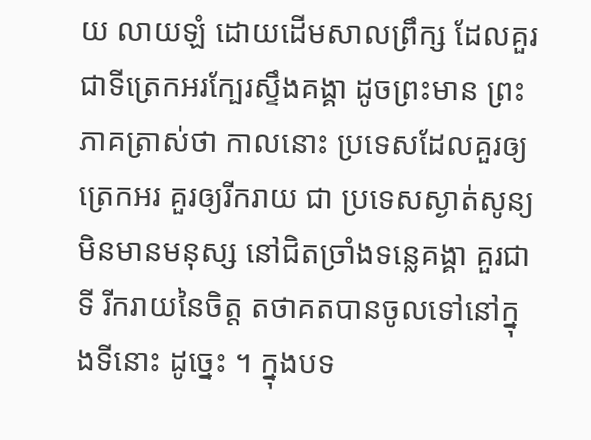យ លាយឡំ ដោយដើមសាលព្រឹក្ស ដែលគួរជាទីត្រេកអរក្បែរស្ទឹងគង្គា ដូចព្រះមាន ព្រះភាគត្រាស់ថា កាលនោះ ប្រទេសដែលគួរឲ្យត្រេកអរ គួរឲ្យរីករាយ ជា ប្រទេសស្ងាត់សូន្យ មិនមានមនុស្ស នៅជិតច្រាំងទន្លេគង្គា គួរជាទី រីករាយនៃចិត្ត តថាគតបានចូលទៅនៅក្នុងទីនោះ ដូច្នេះ ។ ក្នុងបទ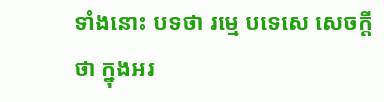ទាំងនោះ បទថា រម្មេ បទេសេ សេចក្តីថា ក្នុងអរ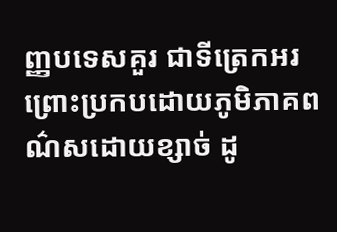ញ្ញបទេសគួរ ជាទីត្រេកអរ ព្រោះប្រកបដោយភូមិភាគពណ៌សដោយខ្សាច់ ដូ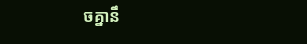ចគ្នានឹ